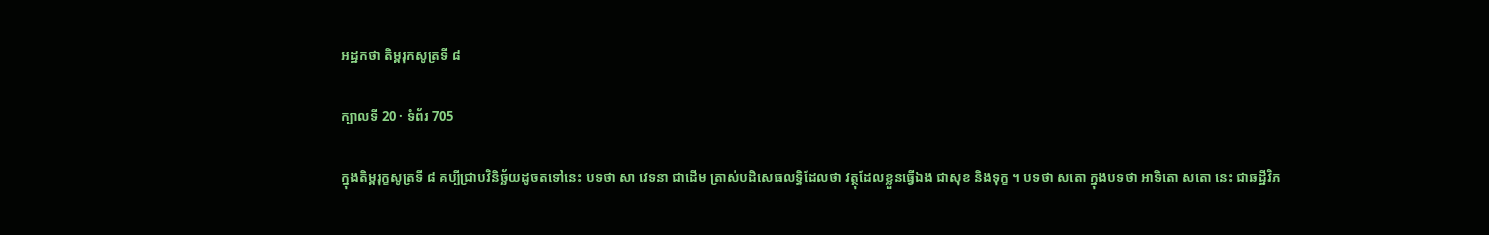អដ្ឋកថា តិម្ពរុកសូត្រទី ៨

ក្បាលទី 20 · ទំព័រ 705

ក្នុងតិម្ពរុក្ខសូត្រទី ៨ គប្បីជ្រាបវិនិច្ឆ័យដូចតទៅនេះ បទថា សា វេទនា ជាដើម ត្រាស់បដិសេធលទ្ធិដែលថា វត្ថុដែលខ្លួនធ្វើឯង ជាសុខ និងទុក្ខ ។ បទថា សតោ ក្នុងបទថា អាទិតោ សតោ នេះ ជាឆដ្ឋីវិភ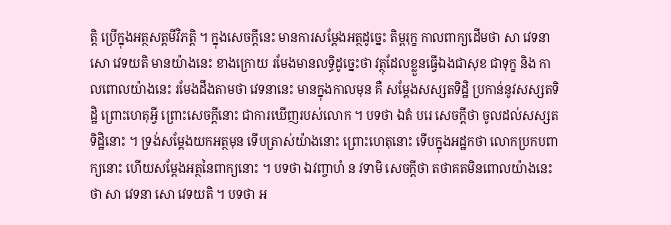ត្តិ ប្រើក្នុងអត្ថសត្តមីវិភត្តិ ។ ក្នុងសេចក្តីនេះ មានការសម្តែងអត្ថដូច្នេះ តិម្ពរុក្ខ កាលពាក្យដើមថា សា វេទនា សោ វេទយតិ មានយ៉ាងនេះ ខាងក្រោយ រមែងមានលទ្ធិដូច្នេះថា វត្ថុដែលខ្លួនធ្វើឯងជាសុខ ជាទុក្ខ និង កាលពោលយ៉ាងនេះ រមែងដឹងតាមថា វេទនានេះ មានក្នុងកាលមុន គឺ សម្តែងសស្សតទិដ្ឋិ ប្រកាន់នូវសស្សតទិដ្ឋិ ព្រោះហេតុអ្វី ព្រោះសេចក្តីនោះ ជាការឃើញរបស់លោក ។ បទថា ឯតំ បរេ សេចក្តីថា ចូលដល់សស្សតទិដ្ឋិនោះ ។ ទ្រង់សម្តែងយកអត្ថមុន ទើបត្រាស់យ៉ាងនោះ ព្រោះហេតុនោះ ទើបក្នុងអដ្ឋកថា លោកប្រកបពាក្យនោះ ហើយសម្តែងអត្ថនៃពាក្យនោះ ។ បទថា ឯវញ្ចាហំ ន វទាមិ សេចក្តីថា តថាគតមិនពោលយ៉ាងនេះថា សា វេទនា សោ វេទយតិ ។ បទថា អ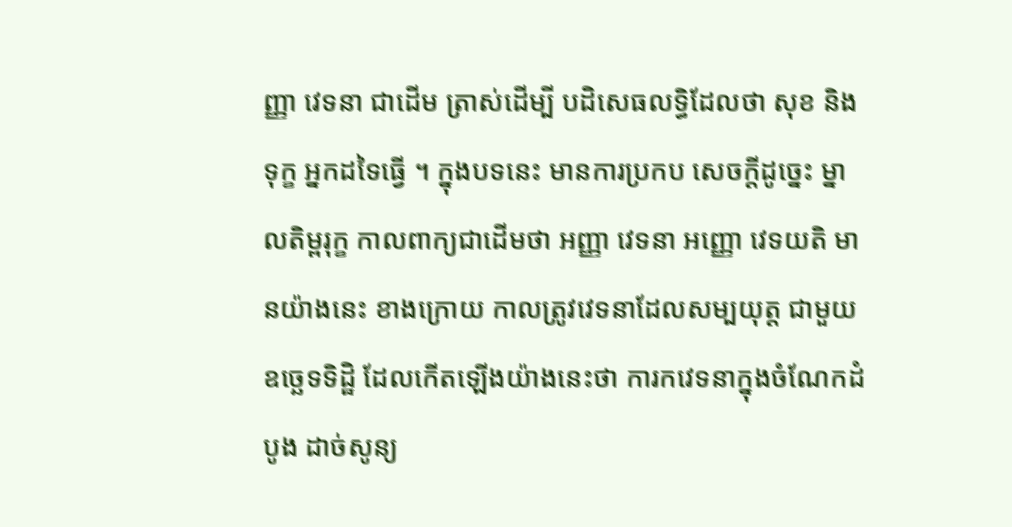ញ្ញា វេទនា ជាដើម ត្រាស់ដើម្បី បដិសេធលទ្ធិដែលថា សុខ និងទុក្ខ អ្នកដទៃធ្វើ ។ ក្នុងបទនេះ មានការប្រកប សេចក្តីដូច្នេះ ម្នាលតិម្ពរុក្ខ កាលពាក្យជាដើមថា អញ្ញា វេទនា អញ្ញោ វេទយតិ មានយ៉ាងនេះ ខាងក្រោយ កាលត្រូវវេទនាដែលសម្បយុត្ត ជាមួយឧច្ឆេទទិដ្ឋិ ដែលកើតឡើងយ៉ាងនេះថា ការកវេទនាក្នុងចំណែកដំបូង ដាច់សូន្យ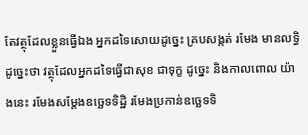តែវត្ថុដែលខ្លួនធ្វើឯង អ្នកដទៃសោយដូច្នេះ គ្របសង្កត់ រមែង មានលទ្ធិដូច្នេះថា វត្ថុដែលអ្នកដទៃធ្វើជាសុខ ជាទុក្ខ ដូច្នេះ និងកាលពោល យ៉ាងនេះ រមែងសម្តែងឧច្ឆេទទិដ្ឋិ រមែងប្រកាន់ឧច្ឆេទទិ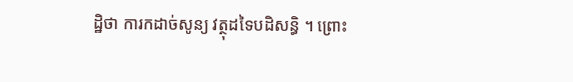ដ្ឋិថា ការកដាច់សូន្យ វត្ថុដទៃបដិសន្ធិ ។ ព្រោះ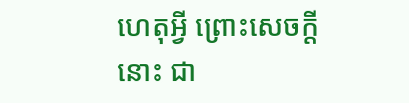ហេតុអ្វី ព្រោះសេចក្តីនោះ ជា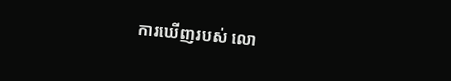ការឃើញរបស់ លោ